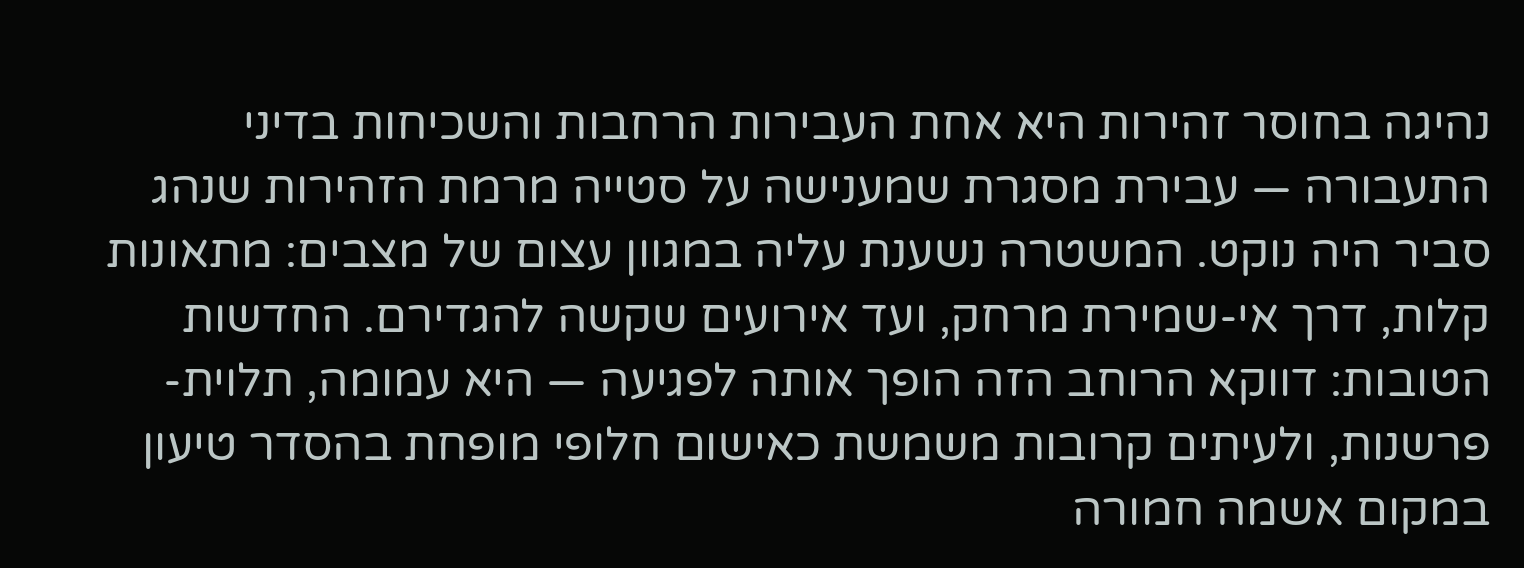נהיגה בחוסר זהירות היא אחת העבירות הרחבות והשכיחות בדיני התעבורה — עבירת מסגרת שמענישה על סטייה מרמת הזהירות שנהג סביר היה נוקט. המשטרה נשענת עליה במגוון עצום של מצבים: מתאונות קלות, דרך אי-שמירת מרחק, ועד אירועים שקשה להגדירם. החדשות הטובות: דווקא הרוחב הזה הופך אותה לפגיעה — היא עמומה, תלוית-פרשנות, ולעיתים קרובות משמשת כאישום חלופי מופחת בהסדר טיעון במקום אשמה חמורה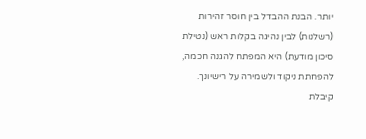יותר. הבנת ההבדל בין חוסר זהירות (רשלנות) לבין נהיגה בקלות ראש (נטילת סיכון מודעת) היא המפתח להגנה חכמה, להפחתת ניקוד ולשמירה על רישיונך.
קיבלת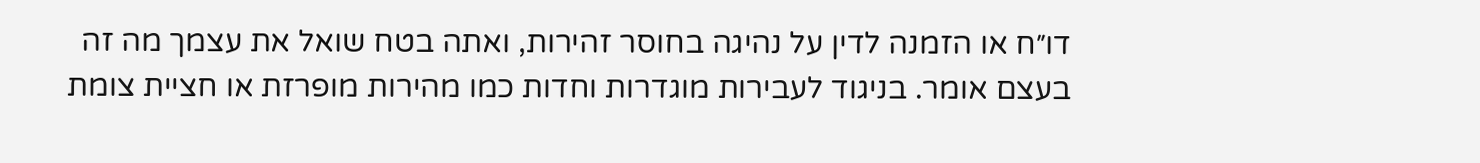דו״ח או הזמנה לדין על נהיגה בחוסר זהירות, ואתה בטח שואל את עצמך מה זה בעצם אומר. בניגוד לעבירות מוגדרות וחדות כמו מהירות מופרזת או חציית צומת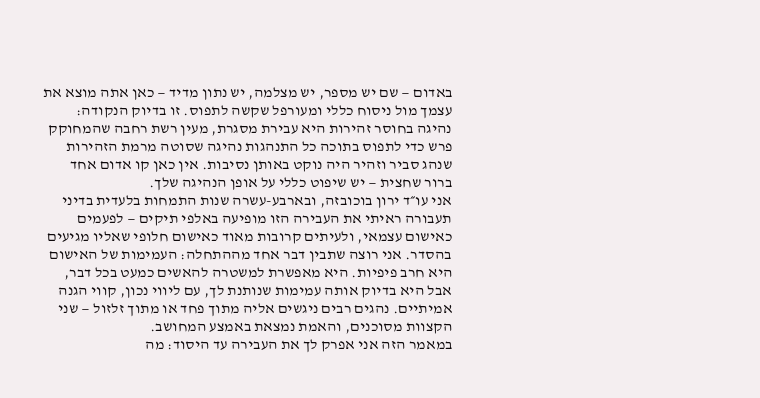באדום — שם יש מספר, יש מצלמה, יש נתון מדיד — כאן אתה מוצא את עצמך מול ניסוח כללי ומעורפל שקשה לתפוס. זו בדיוק הנקודה: נהיגה בחוסר זהירות היא עבירת מסגרת, מעין רשת רחבה שהמחוקק פרש כדי לתפוס בתוכה כל התנהגות נהיגה שסוטה מרמת הזהירות שנהג סביר וזהיר היה נוקט באותן נסיבות. אין כאן קו אדום אחד ברור שחצית — יש שיפוט כללי על אופן הנהיגה שלך.
אני עו״ד ירון בוכובזה, ובארבע-עשרה שנות התמחות בלעדית בדיני תעבורה ראיתי את העבירה הזו מופיעה באלפי תיקים — לפעמים כאישום עצמאי, ולעיתים קרובות מאוד כאישום חלופי שאליו מגיעים בהסדר. אני רוצה שתבין דבר אחד מההתחלה: העמימות של האישום היא חרב פיפיות. היא מאפשרת למשטרה להאשים כמעט בכל דבר, אבל היא בדיוק אותה עמימות שנותנת לך, עם ליווי נכון, קווי הגנה אמיתיים. נהגים רבים ניגשים אליה מתוך פחד או מתוך זלזול — שני הקצוות מסוכנים, והאמת נמצאת באמצע המחושב.
במאמר הזה אני אפרק לך את העבירה עד היסוד: מה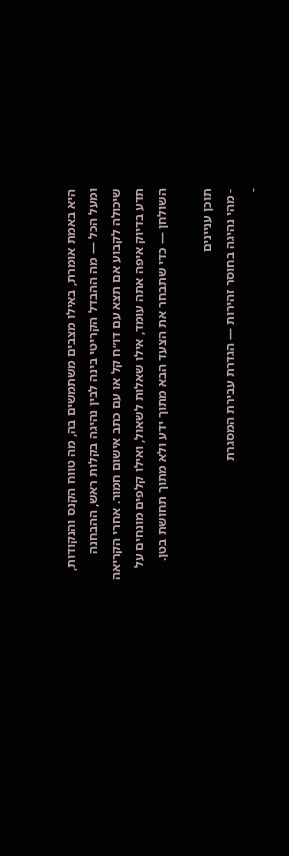היא באמת אומרת, באילו מצבים משתמשים בה, מה טווח הקנס והנקודות, ומעל הכל — מה ההבדל הקריטי בינה לבין נהיגה בקלות ראש, ההבחנה שיכולה לקבוע אם תצא עם דו״ח קל או עם כתב אישום חמור. אחרי הקריאה תדע בדיוק איפה אתה עומד, אילו שאלות לשאול, ואילו קלפים מונחים על השולחן — כדי שתבחר את הצעד הבא מתוך ידע ולא מתוך תחושת בטן.

תוכן עניינים
- מהי נהיגה בחוסר זהירות — הגדרת עבירת המסגרת
-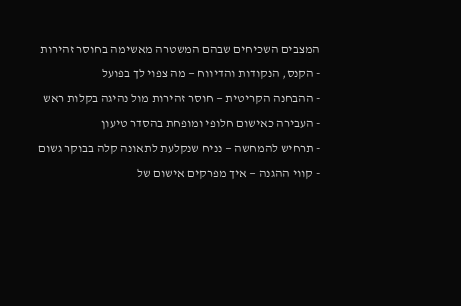המצבים השכיחים שבהם המשטרה מאשימה בחוסר זהירות
- הקנס, הנקודות והדיווח — מה צפוי לך בפועל
- ההבחנה הקריטית — חוסר זהירות מול נהיגה בקלות ראש
- העבירה כאישום חלופי ומופחת בהסדר טיעון
- תרחיש להמחשה — נניח שנקלעת לתאונה קלה בבוקר גשום
- קווי ההגנה — איך מפרקים אישום של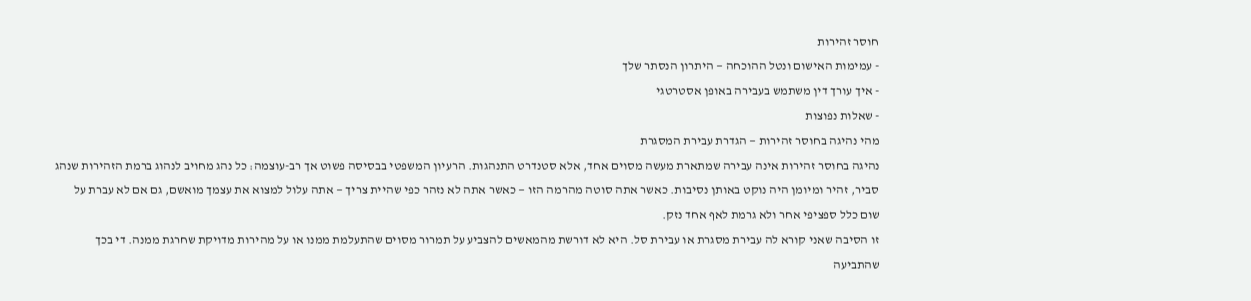חוסר זהירות
- עמימות האישום ונטל ההוכחה — היתרון הנסתר שלך
- איך עורך דין משתמש בעבירה באופן אסטרטגי
- שאלות נפוצות
מהי נהיגה בחוסר זהירות — הגדרת עבירת המסגרת
נהיגה בחוסר זהירות אינה עבירה שמתארת מעשה מסוים אחד, אלא סטנדרט התנהגות. הרעיון המשפטי בבסיסה פשוט אך רב-עוצמה: כל נהג מחויב לנהוג ברמת הזהירות שנהג סביר, זהיר ומיומן היה נוקט באותן נסיבות. כאשר אתה סוטה מהרמה הזו — כאשר אתה לא נזהר כפי שהיית צריך — אתה עלול למצוא את עצמך מואשם, גם אם לא עברת על שום כלל ספציפי אחר ולא גרמת לאף אחד נזק.
זו הסיבה שאני קורא לה עבירת מסגרת או עבירת סל. היא לא דורשת מהמאשים להצביע על תמרור מסוים שהתעלמת ממנו או על מהירות מדויקת שחרגת ממנה. די בכך שהתביעה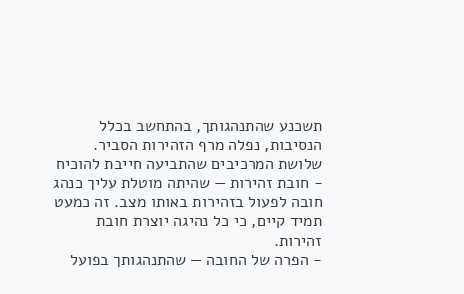תשכנע שהתנהגותך, בהתחשב בכלל הנסיבות, נפלה מרף הזהירות הסביר.
שלושת המרכיבים שהתביעה חייבת להוכיח
- חובת זהירות — שהיתה מוטלת עליך כנהג חובה לפעול בזהירות באותו מצב. זה כמעט תמיד קיים, כי כל נהיגה יוצרת חובת זהירות.
- הפרה של החובה — שהתנהגותך בפועל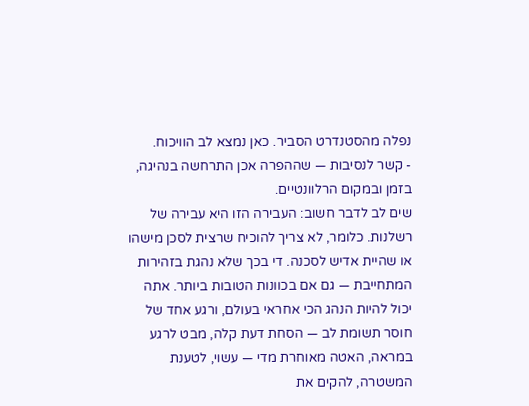נפלה מהסטנדרט הסביר. כאן נמצא לב הוויכוח.
- קשר לנסיבות — שההפרה אכן התרחשה בנהיגה, בזמן ובמקום הרלוונטיים.
שים לב לדבר חשוב: העבירה הזו היא עבירה של רשלנות. כלומר, לא צריך להוכיח שרצית לסכן מישהו או שהיית אדיש לסכנה. די בכך שלא נהגת בזהירות המתחייבת — גם אם בכוונות הטובות ביותר. אתה יכול להיות הנהג הכי אחראי בעולם, ורגע אחד של חוסר תשומת לב — הסחת דעת קלה, מבט לרגע במראה, האטה מאוחרת מדי — עשוי, לטענת המשטרה, להקים את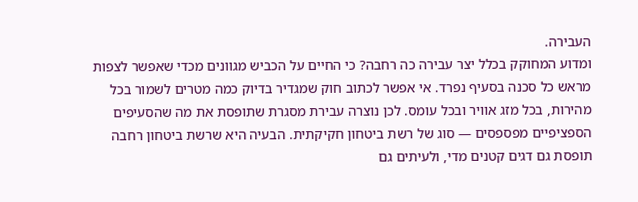העבירה.
ומדוע המחוקק בכלל יצר עבירה כה רחבה? כי החיים על הכביש מגוונים מכדי שאפשר לצפות מראש כל סכנה בסעיף נפרד. אי אפשר לכתוב חוק שמגדיר בדיוק כמה מטרים לשמור בכל מהירות, בכל מזג אוויר ובכל עומס. לכן נוצרה עבירת מסגרת שתופסת את מה שהסעיפים הספציפיים מפספסים — סוג של רשת ביטחון חקיקתית. הבעיה היא שרשת ביטחון רחבה תופסת גם דגים קטנים מדי, ולעיתים גם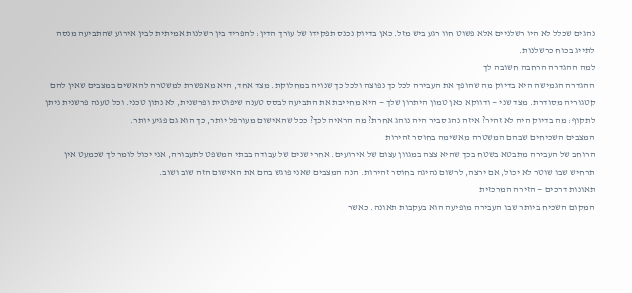נהגים שכלל לא היו רשלניים אלא פשוט חוו רגע ביש מזל. כאן בדיוק נכנס תפקידו של עורך הדין: להפריד בין רשלנות אמיתית לבין אירוע שהתביעה מנסה לתייג בכוח כרשלנות.
למה ההגדרה הרחבה חשובה לך
ההגדרה הגמישה היא בדיוק מה שהופך את העבירה לכל כך נפוצה ולכל כך שנויה במחלוקת. מצד אחד, היא מאפשרת למשטרה להאשים במצבים שאין להם קטגוריה מסודרת. מצד שני — ודווקא כאן טמון היתרון שלך — היא מחייבת את התביעה לבסס טענה שיפוטית ופרשנית, לא נתון טכני. וכל טענה פרשנית ניתן לתקוף: מה בדיוק היה לא זהיר? איזה נהג סביר היה נוהג אחרת? מה הראיה לכך? ככל שהאישום מעורפל יותר, כך הוא גם פגיע יותר.
המצבים השכיחים שבהם המשטרה מאשימה בחוסר זהירות
הרוחב של העבירה מתבטא בשטח בכך שהיא צצה במגוון עצום של אירועים. אחרי שנים של עבודה בבתי המשפט לתעבורה, אני יכול לומר לך שכמעט אין תרחיש שבו שוטר לא יכול, אם ירצה, לרשום נהיגה בחוסר זהירות. הנה המצבים שאני פוגש בהם את האישום הזה שוב ושוב.
תאונות דרכים — הזירה המרכזית
המקום השכיח ביותר שבו העבירה מופיעה הוא בעקבות תאונה. כאשר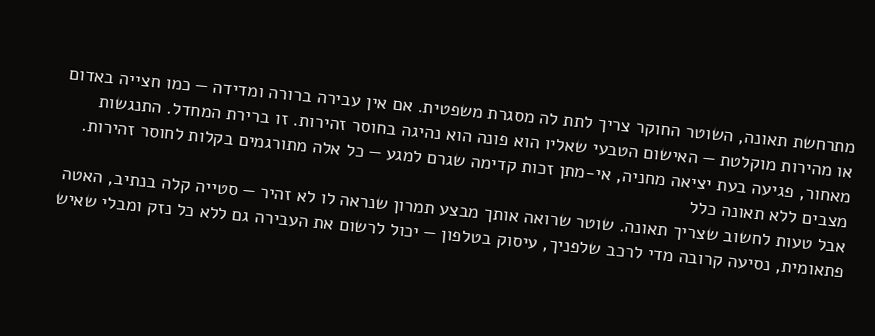מתרחשת תאונה, השוטר החוקר צריך לתת לה מסגרת משפטית. אם אין עבירה ברורה ומדידה — כמו חצייה באדום או מהירות מוקלטת — האישום הטבעי שאליו הוא פונה הוא נהיגה בחוסר זהירות. זו ברירת המחדל. התנגשות מאחור, פגיעה בעת יציאה מחניה, אי-מתן זכות קדימה שגרם למגע — כל אלה מתורגמים בקלות לחוסר זהירות.
מצבים ללא תאונה כלל
אבל טעות לחשוב שצריך תאונה. שוטר שרואה אותך מבצע תמרון שנראה לו לא זהיר — סטייה קלה בנתיב, האטה פתאומית, נסיעה קרובה מדי לרכב שלפניך, עיסוק בטלפון — יכול לרשום את העבירה גם ללא כל נזק ומבלי שאיש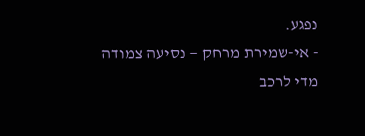נפגע.
- אי-שמירת מרחק — נסיעה צמודה מדי לרכב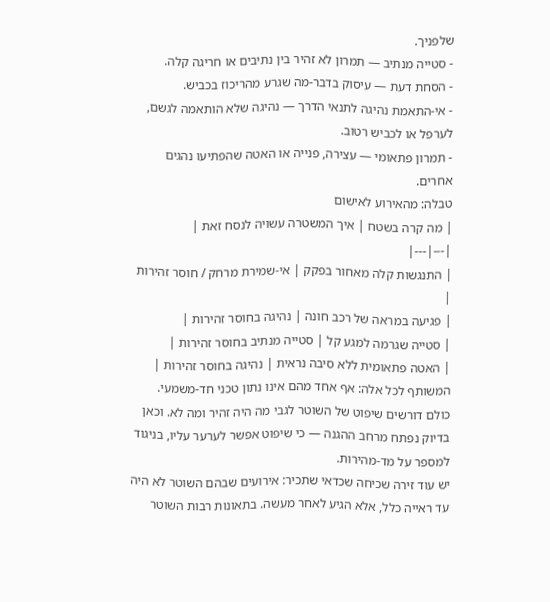שלפניך.
- סטייה מנתיב — תמרון לא זהיר בין נתיבים או חריגה קלה.
- הסחת דעת — עיסוק בדבר-מה שגרע מהריכוז בכביש.
- אי-התאמת נהיגה לתנאי הדרך — נהיגה שלא הותאמה לגשם, לערפל או לכביש רטוב.
- תמרון פתאומי — עצירה, פנייה או האטה שהפתיעו נהגים אחרים.
טבלה: מהאירוע לאישום
| מה קרה בשטח | איך המשטרה עשויה לנסח זאת |
|---|---|
| התנגשות קלה מאחור בפקק | אי-שמירת מרחק / חוסר זהירות |
| פגיעה במראה של רכב חונה | נהיגה בחוסר זהירות |
| סטייה שגרמה למגע קל | סטייה מנתיב בחוסר זהירות |
| האטה פתאומית ללא סיבה נראית | נהיגה בחוסר זהירות |
המשותף לכל אלה: אף אחד מהם אינו נתון טכני חד-משמעי. כולם דורשים שיפוט של השוטר לגבי מה היה זהיר ומה לא. וכאן בדיוק נפתח מרחב ההגנה — כי שיפוט אפשר לערער עליו, בניגוד למספר על מד-מהירות.
יש עוד זירה שכיחה שכדאי שתכיר: אירועים שבהם השוטר לא היה עד ראייה כלל, אלא הגיע לאחר מעשה. בתאונות רבות השוטר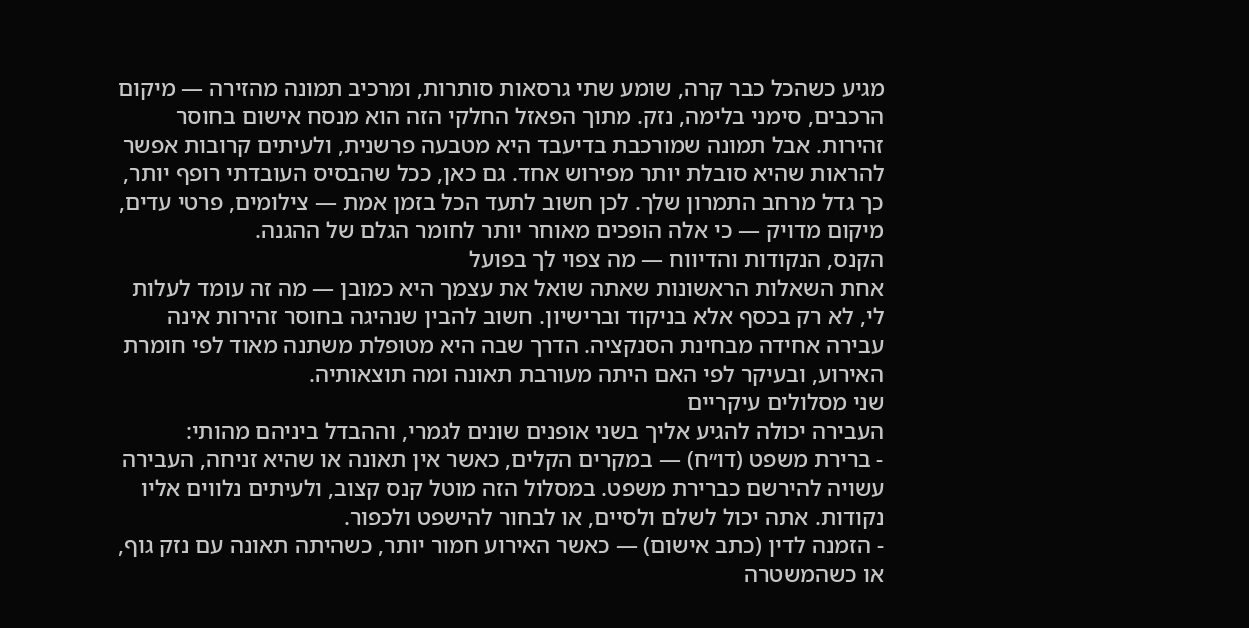מגיע כשהכל כבר קרה, שומע שתי גרסאות סותרות, ומרכיב תמונה מהזירה — מיקום הרכבים, סימני בלימה, נזק. מתוך הפאזל החלקי הזה הוא מנסח אישום בחוסר זהירות. אבל תמונה שמורכבת בדיעבד היא מטבעה פרשנית, ולעיתים קרובות אפשר להראות שהיא סובלת יותר מפירוש אחד. גם כאן, ככל שהבסיס העובדתי רופף יותר, כך גדל מרחב התמרון שלך. לכן חשוב לתעד הכל בזמן אמת — צילומים, פרטי עדים, מיקום מדויק — כי אלה הופכים מאוחר יותר לחומר הגלם של ההגנה.
הקנס, הנקודות והדיווח — מה צפוי לך בפועל
אחת השאלות הראשונות שאתה שואל את עצמך היא כמובן — מה זה עומד לעלות לי, לא רק בכסף אלא בניקוד וברישיון. חשוב להבין שנהיגה בחוסר זהירות אינה עבירה אחידה מבחינת הסנקציה. הדרך שבה היא מטופלת משתנה מאוד לפי חומרת האירוע, ובעיקר לפי האם היתה מעורבת תאונה ומה תוצאותיה.
שני מסלולים עיקריים
העבירה יכולה להגיע אליך בשני אופנים שונים לגמרי, וההבדל ביניהם מהותי:
- ברירת משפט (דו״ח) — במקרים הקלים, כאשר אין תאונה או שהיא זניחה, העבירה עשויה להירשם כברירת משפט. במסלול הזה מוטל קנס קצוב, ולעיתים נלווים אליו נקודות. אתה יכול לשלם ולסיים, או לבחור להישפט ולכפור.
- הזמנה לדין (כתב אישום) — כאשר האירוע חמור יותר, כשהיתה תאונה עם נזק גוף, או כשהמשטרה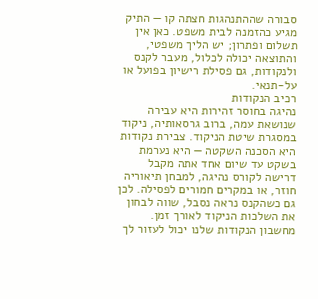סבורה שההתנהגות חצתה קו — התיק מגיע כהזמנה לבית משפט. כאן אין תשלום ופתרון; יש הליך משפטי, והתוצאה יכולה לכלול, מעבר לקנס ולנקודות, גם פסילת רישיון בפועל או על-תנאי.
רכיב הנקודות
נהיגה בחוסר זהירות היא עבירה שנושאת עמה, ברוב גרסאותיה, ניקוד במסגרת שיטת הניקוד. צבירת נקודות היא הסכנה השקטה — היא נערמת בשקט עד שיום אחד אתה מקבל דרישה לקורס נהיגה, למבחן תיאוריה חוזר, או במקרים חמורים לפסילה. לכן גם כשהקנס נראה נסבל, שווה לבחון את השלכות הניקוד לאורך זמן. מחשבון הנקודות שלנו יכול לעזור לך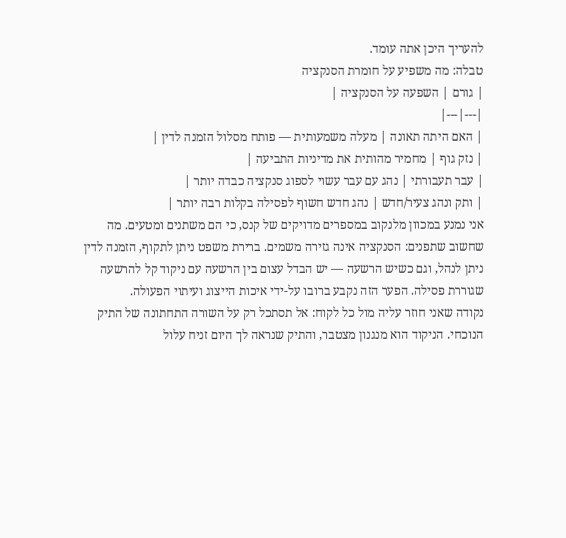להעריך היכן אתה עומד.
טבלה: מה משפיע על חומרת הסנקציה
| גורם | השפעה על הסנקציה |
|---|---|
| האם היתה תאונה | מעלה משמעותית — פותח מסלול הזמנה לדין |
| נזק גוף | מחמיר מהותית את מדיניות התביעה |
| עבר תעבורתי | נהג עם עבר עשוי לספוג סנקציה כבדה יותר |
| ותק ונהג צעיר/חדש | נהג חדש חשוף לפסילה בקלות רבה יותר |
אני נמנע במכוון מלנקוב במספרים מדויקים של קנס, כי הם משתנים ומטעים. מה שחשוב שתפנים: הסנקציה אינה גזירה משמים. ברירת משפט ניתן לתקוף, הזמנה לדין ניתן לנהל, וגם כשיש הרשעה — יש הבדל עצום בין הרשעה עם ניקוד קל להרשעה שגוררת פסילה. הפער הזה נקבע ברובו על-ידי איכות הייצוג ועיתוי הפעולה.
נקודה שאני חוזר עליה מול כל לקוח: אל תסתכל רק על השורה התחתונה של התיק הנוכחי. הניקוד הוא מנגנון מצטבר, והתיק שנראה לך היום זניח עלול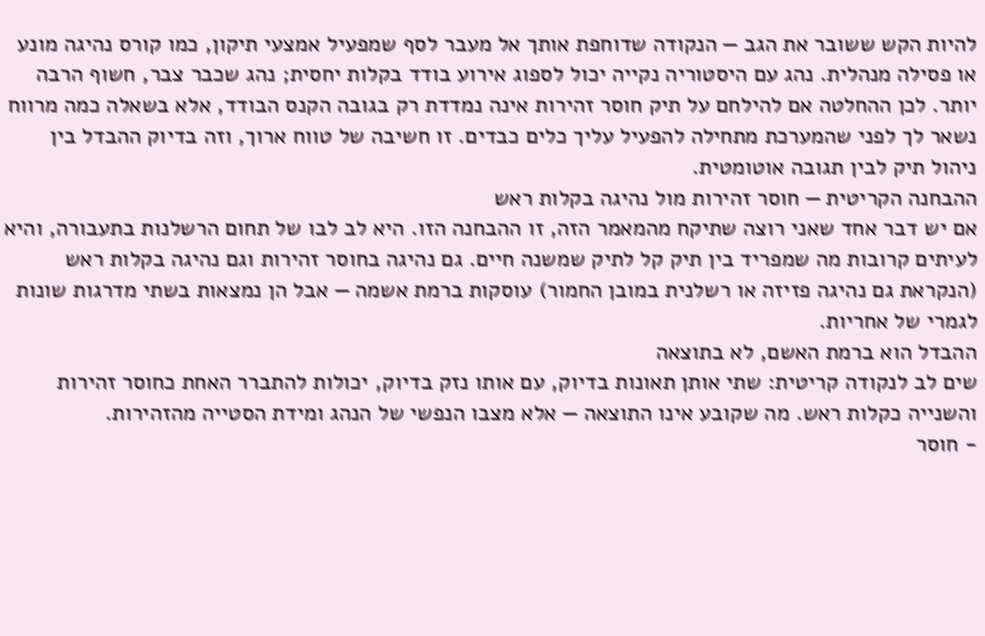להיות הקש ששובר את הגב — הנקודה שדוחפת אותך אל מעבר לסף שמפעיל אמצעי תיקון, כמו קורס נהיגה מונע או פסילה מנהלית. נהג עם היסטוריה נקייה יכול לספוג אירוע בודד בקלות יחסית; נהג שכבר צבר, חשוף הרבה יותר. לכן ההחלטה אם להילחם על תיק חוסר זהירות אינה נמדדת רק בגובה הקנס הבודד, אלא בשאלה כמה מרווח נשאר לך לפני שהמערכת מתחילה להפעיל עליך כלים כבדים. זו חשיבה של טווח ארוך, וזה בדיוק ההבדל בין ניהול תיק לבין תגובה אוטומטית.
ההבחנה הקריטית — חוסר זהירות מול נהיגה בקלות ראש
אם יש דבר אחד שאני רוצה שתיקח מהמאמר הזה, זו ההבחנה הזו. היא לב לבו של תחום הרשלנות בתעבורה, והיא לעיתים קרובות מה שמפריד בין תיק קל לתיק שמשנה חיים. גם נהיגה בחוסר זהירות וגם נהיגה בקלות ראש (הנקראת גם נהיגה פזיזה או רשלנית במובן החמור) עוסקות ברמת אשמה — אבל הן נמצאות בשתי מדרגות שונות לגמרי של אחריות.
ההבדל הוא ברמת האשם, לא בתוצאה
שים לב לנקודה קריטית: שתי אותן תאונות בדיוק, עם אותו נזק בדיוק, יכולות להתברר האחת כחוסר זהירות והשנייה כקלות ראש. מה שקובע אינו התוצאה — אלא מצבו הנפשי של הנהג ומידת הסטייה מהזהירות.
- חוסר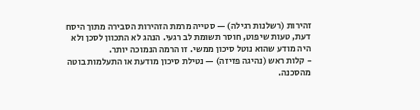זהירות (רשלנות רגילה) — סטייה מרמת הזהירות הסבירה מתוך היסח דעת, טעות שיפוט, חוסר תשומת לב רגעי. הנהג לא התכוון לסכן ולא היה מודע שהוא נוטל סיכון ממשי. זו הרמה הנמוכה יותר.
- קלות ראש (נהיגה פזיזה) — נטילת סיכון מודעת או התעלמות בוטה מהסכנה.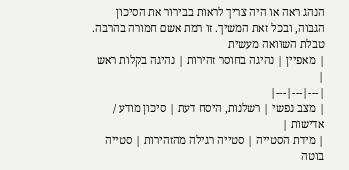הנהג ראה או היה צריך לראות בבירור את הסיכון הגבוה, ובכל זאת המשיך. זו רמת אשם חמורה בהרבה.
טבלת השוואה מעשית
| מאפיין | נהיגה בחוסר זהירות | נהיגה בקלות ראש |
|---|---|---|
| מצב נפשי | רשלנות, היסח דעת | סיכון מודע / אדישות |
| מידת הסטייה | סטייה רגילה מהזהירות | סטייה בוטה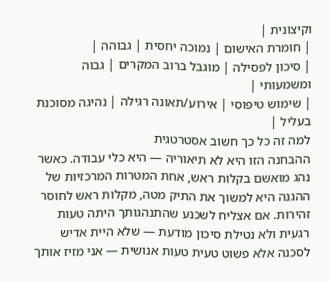וקיצונית |
| חומרת האישום | נמוכה יחסית | גבוהה |
| סיכון לפסילה | מוגבל ברוב המקרים | גבוה ומשמעותי |
| שימוש טיפוסי | אירוע/תאונה רגילה | נהיגה מסוכנת בעליל |
למה זה כל כך חשוב אסטרטגית
ההבחנה הזו היא לא תיאוריה — היא כלי עבודה. כאשר נהג מואשם בקלות ראש, אחת המטרות המרכזיות של ההגנה היא למשוך את התיק מטה, מקלות ראש לחוסר זהירות. אם אצליח לשכנע שהתנהגותך היתה טעות רגעית ולא נטילת סיכון מודעת — שלא היית אדיש לסכנה אלא פשוט טעית טעות אנושית — אני מזיז אותך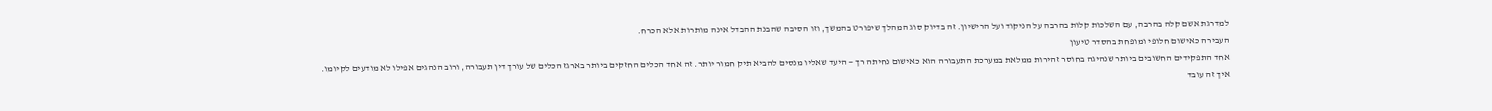למדרגת אשם קלה בהרבה, עם השלכות קלות בהרבה על הניקוד ועל הרישיון. זה בדיוק סוג המהלך שיפורט בהמשך, וזו הסיבה שהבנת ההבדל אינה מותרות אלא הכרח.
העבירה כאישום חלופי ומופחת בהסדר טיעון
אחד התפקידים החשובים ביותר שנהיגה בחוסר זהירות ממלאת במערכת התעבורה הוא כאישום נחיתה רך — היעד שאליו מנסים להביא תיק חמור יותר. זה אחד הכלים החזקים ביותר בארגז הכלים של עורך דין תעבורה, ורוב הנהגים אפילו לא מודעים לקיומו.
איך זה עובד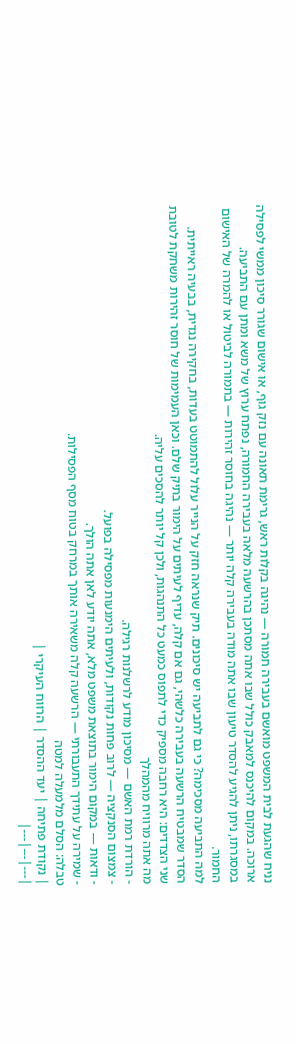נניח שהגעת לבית המשפט מואשם בעבירה חמורה — נהיגה בקלות ראש, גרימת תאונה עם נזק גוף, או אישום שגורר סיכון ממשי לפסילה ארוכה. במקום להיכנס למאבק כולל שבו אתה מסתכן בהרשעה מלאה בעבירה החמורה, נפתח ערוץ של משא ומתן עם התביעה. במסגרתו, ניתן להגיע להסדר טיעון שבו אתה מודה בעבירה קלה יותר — נהיגה בחוסר זהירות — בתמורה לביטול או להמרה של האישום החמור.
למה התביעה מסכימה? כי גם לתביעה יש סיכונים. תיק שנראה חזק על הנייר עלול להתמוטט בעדות, בחקירה נגדית, בבעיה ראייתית. הסדר שמבטיח הרשעה בעבירה כלשהי, גם אם קלה, עדיף לעיתים על הימור בתיק שלם. וכאן העמימות של חוסר זהירות משחקת לטובת שני הצדדים: היא רחבה מספיק כדי לתפוס כמעט כל התנהגות, ולכן קל יותר להסכים עליה.
מה אתה מרוויח מהמהלך
- הורדת רמת האשם — מסיכון מודע לרשלנות רגילה.
- צמצום הסנקציה — לרוב פחות נקודות, ולעיתים הימנעות מפסילה בפועל.
- ודאות — במקום הימור בתוצאת משפט מלא, אתה יודע לאן אתה הולך.
- שמירה על עתידך התעבורתי — הרשעה קלה משאירה אותך במרחק בטוח מסף הפסילות.
טבלה: הסלם מלמעלה למטה
| נקודת פתיחה | יעד ההסדר | הרווח העיקרי |
|---|---|---|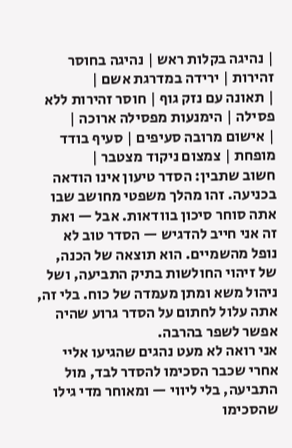| נהיגה בקלות ראש | נהיגה בחוסר זהירות | ירידה במדרגת אשם |
| תאונה עם נזק גוף | חוסר זהירות ללא פסילה | הימנעות מפסילה ארוכה |
| אישום מרובה סעיפים | סעיף בודד מופחת | צמצום ניקוד מצטבר |
חשוב שתבין: הסדר טיעון אינו הודאה בכניעה. זהו מהלך משפטי מחושב שבו אתה סוחר סיכון בוודאות. אבל — ואת זה אני חייב להדגיש — הסדר טוב לא נופל מהשמיים. הוא תוצאה של הכנה, של זיהוי החולשות בתיק התביעה, ושל ניהול משא ומתן מעמדה של כוח. בלי זה, אתה עלול לחתום על הסדר גרוע שהיה אפשר לשפר בהרבה.
אני רואה לא מעט נהגים שהגיעו אליי אחרי שכבר הסכימו להסדר לבד, מול התביעה, בלי ליווי — ומאוחר מדי גילו שהסכימו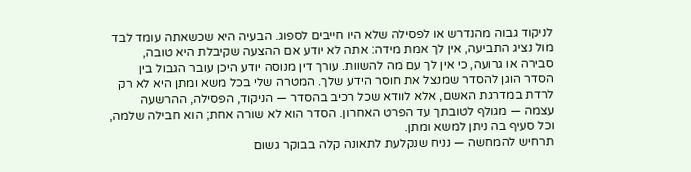לניקוד גבוה מהנדרש או לפסילה שלא היו חייבים לספוג. הבעיה היא שכשאתה עומד לבד מול נציג התביעה, אין לך אמת מידה: אתה לא יודע אם ההצעה שקיבלת היא טובה, סבירה או גרועה, כי אין לך עם מה להשוות. עורך דין מנוסה יודע היכן עובר הגבול בין הסדר הוגן להסדר שמנצל את חוסר הידע שלך. המטרה שלי בכל משא ומתן היא לא רק לרדת במדרגת האשם, אלא לוודא שכל רכיב בהסדר — הניקוד, הפסילה, ההרשעה עצמה — מגולף לטובתך עד הפרט האחרון. הסדר הוא לא שורה אחת; הוא חבילה שלמה, וכל סעיף בה ניתן למשא ומתן.
תרחיש להמחשה — נניח שנקלעת לתאונה קלה בבוקר גשום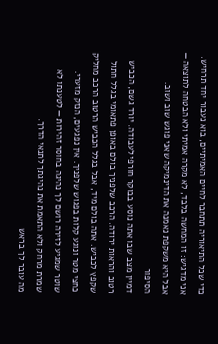כדי שכל התיאוריה תתחבר לחיים האמיתיים, בוא נעבור יחד תרחיש. אני מדגיש: זו המחשה בלבד, לא מקרה אמיתי ולא הבטחה לתוצאה — אבל היא משקפת נאמנה את הדינמיקה שאני פוגש שוב ושוב.
הסיפור
דמיין מצב שבו אתה נוסע בבוקר חורפי לעבודה. יורד גשם, הכביש רטוב והראות ירודה. הרכב שלפניך בולם באופן פתאומי בגלל חתול שקפץ לכביש. אתה בולם מיד, אבל בגלל הכביש הרטוב הרכב מחליק כחצי מטר ונוגע קלות בפגוש שלפניך. אין נפגעים, הנזק מזערי. שוטר שמגיע לזירה רושם לך נהיגה בחוסר זהירות — לטענתו לא שמרת מרחק ולא התאמת את נהיגתך לתנאי הדרך.
מה עובר לך בראש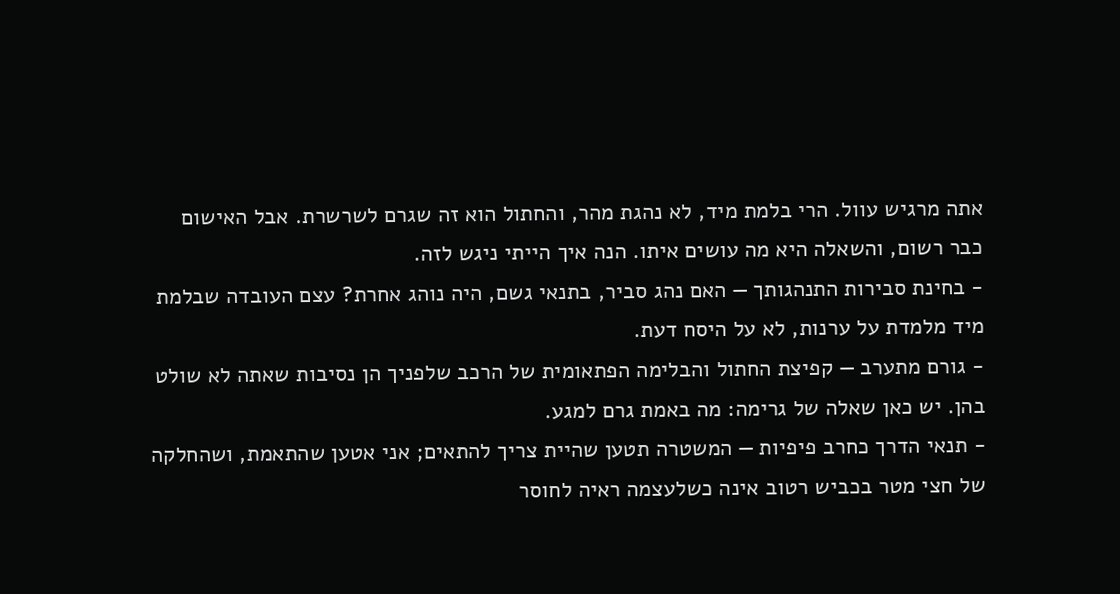אתה מרגיש עוול. הרי בלמת מיד, לא נהגת מהר, והחתול הוא זה שגרם לשרשרת. אבל האישום כבר רשום, והשאלה היא מה עושים איתו. הנה איך הייתי ניגש לזה.
- בחינת סבירות התנהגותך — האם נהג סביר, בתנאי גשם, היה נוהג אחרת? עצם העובדה שבלמת מיד מלמדת על ערנות, לא על היסח דעת.
- גורם מתערב — קפיצת החתול והבלימה הפתאומית של הרכב שלפניך הן נסיבות שאתה לא שולט בהן. יש כאן שאלה של גרימה: מה באמת גרם למגע.
- תנאי הדרך כחרב פיפיות — המשטרה תטען שהיית צריך להתאים; אני אטען שהתאמת, ושהחלקה של חצי מטר בכביש רטוב אינה כשלעצמה ראיה לחוסר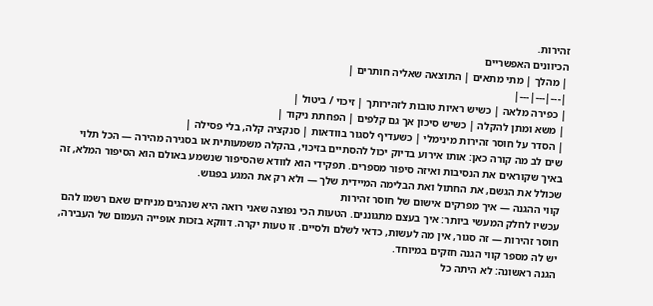זהירות.
הכיוונים האפשריים
| מהלך | מתי מתאים | התוצאה שאליה חותרים |
|---|---|---|
| כפירה מלאה | כשיש ראיות טובות לזהירותך | זיכוי / ביטול |
| משא ומתן להקלה | כשיש סיכון אך גם קלפים | הפחתת ניקוד |
| הסדר על חוסר זהירות מינימלי | כשעדיף לסגור בוודאות | סנקציה קלה, בלי פסילה |
שים לב מה קורה כאן: אותו אירוע בדיוק יכול להסתיים בזיכוי, בהקלה משמעותית או בסגירה מהירה — הכל תלוי באיך שקוראים את הנסיבות ואיזה סיפור מספרים. תפקידי הוא לוודא שהסיפור שנשמע באולם הוא הסיפור המלא, זה שכולל את הגשם, את החתול ואת הבלימה המיידית שלך — ולא רק את המגע בפגוש.
קווי ההגנה — איך מפרקים אישום של חוסר זהירות
עכשיו לחלק המעשי ביותר: איך בעצם מתגוננים. הטעות הכי נפוצה שאני רואה היא שנהגים מניחים שאם רשמו להם חוסר זהירות — זה סגור, אין מה לעשות, כדאי לשלם ולסיים. זו טעות יקרה. דווקא בזכות אופייה העמום של העבירה, יש לה מספר קווי הגנה חזקים במיוחד.
הגנה ראשונה: לא היתה כל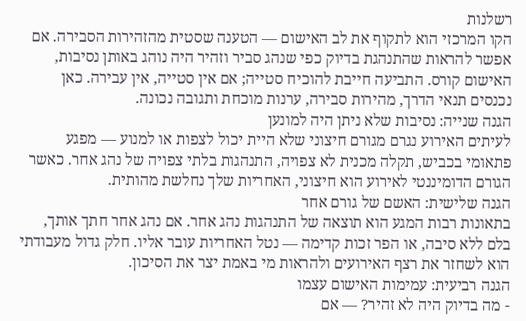רשלנות
הקו המרכזי הוא לתקוף את לב האישום — הטענה שסטית מהזהירות הסבירה. אם אפשר להראות שהתנהגת בדיוק כפי שנהג סביר וזהיר היה נוהג באותן נסיבות, האישום קורס. התביעה חייבת להוכיח סטייה; אם אין סטייה, אין עבירה. כאן נכנסים תנאי הדרך, מהירות סבירה, ערנות מוכחת ותגובה נכונה.
הגנה שנייה: נסיבות שלא ניתן היה למונען
לעיתים האירוע נגרם מגורם חיצוני שלא היית יכול לצפות או למנוע — מפגע פתאומי בכביש, תקלה מכנית לא צפויה, התנהגות בלתי צפויה של נהג אחר. כאשר הגורם הדומיננטי לאירוע הוא חיצוני, האחריות שלך נחלשת מהותית.
הגנה שלישית: האשם של גורם אחר
בתאונות רבות המגע הוא תוצאה של התנהגות נהג אחר. אם נהג אחר חתך אותך, בלם ללא סיבה, או הפר זכות קדימה — נטל האחריות עובר אליו. חלק גדול מעבודתי הוא לשחזר את רצף האירועים ולהראות מי באמת יצר את הסיכון.
הגנה רביעית: עמימות האישום עצמו
- מה בדיוק היה לא זהיר? — אם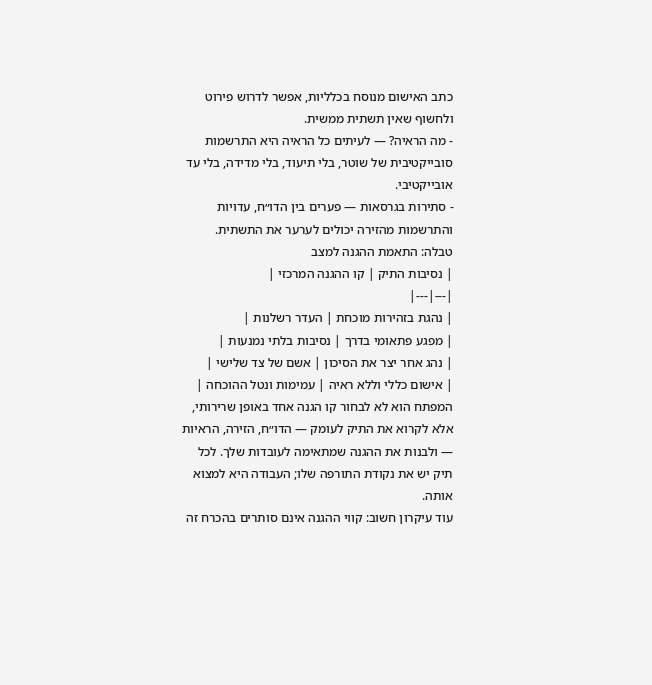כתב האישום מנוסח בכלליות, אפשר לדרוש פירוט ולחשוף שאין תשתית ממשית.
- מה הראיה? — לעיתים כל הראיה היא התרשמות סובייקטיבית של שוטר, בלי תיעוד, בלי מדידה, בלי עד אובייקטיבי.
- סתירות בגרסאות — פערים בין הדו״ח, עדויות והתרשמות מהזירה יכולים לערער את התשתית.
טבלה: התאמת ההגנה למצב
| נסיבות התיק | קו ההגנה המרכזי |
|---|---|
| נהגת בזהירות מוכחת | העדר רשלנות |
| מפגע פתאומי בדרך | נסיבות בלתי נמנעות |
| נהג אחר יצר את הסיכון | אשם של צד שלישי |
| אישום כללי וללא ראיה | עמימות ונטל ההוכחה |
המפתח הוא לא לבחור קו הגנה אחד באופן שרירותי, אלא לקרוא את התיק לעומק — הדו״ח, הזירה, הראיות — ולבנות את ההגנה שמתאימה לעובדות שלך. לכל תיק יש את נקודת התורפה שלו; העבודה היא למצוא אותה.
עוד עיקרון חשוב: קווי ההגנה אינם סותרים בהכרח זה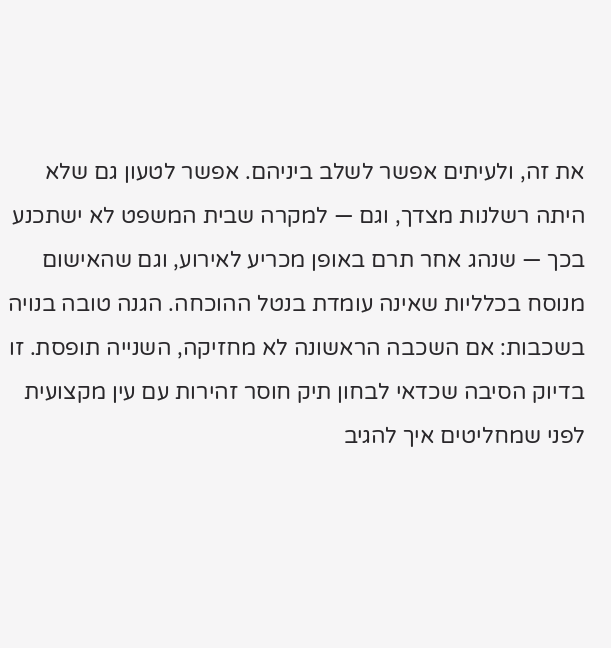את זה, ולעיתים אפשר לשלב ביניהם. אפשר לטעון גם שלא היתה רשלנות מצדך, וגם — למקרה שבית המשפט לא ישתכנע בכך — שנהג אחר תרם באופן מכריע לאירוע, וגם שהאישום מנוסח בכלליות שאינה עומדת בנטל ההוכחה. הגנה טובה בנויה בשכבות: אם השכבה הראשונה לא מחזיקה, השנייה תופסת. זו בדיוק הסיבה שכדאי לבחון תיק חוסר זהירות עם עין מקצועית לפני שמחליטים איך להגיב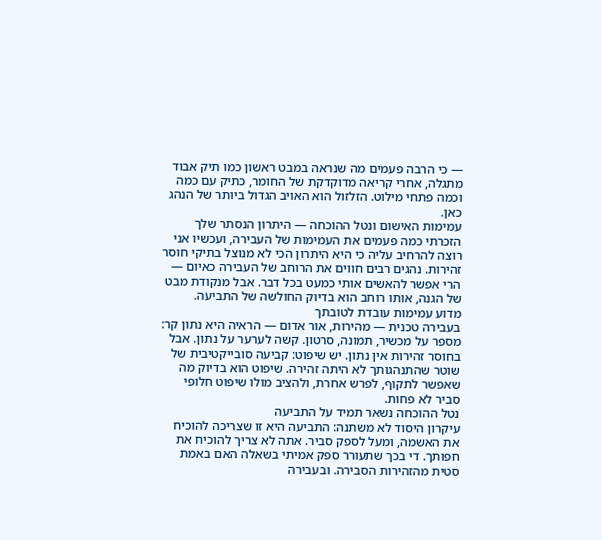— כי הרבה פעמים מה שנראה במבט ראשון כמו תיק אבוד מתגלה, אחרי קריאה מדוקדקת של החומר, כתיק עם כמה וכמה פתחי מילוט. הזלזול הוא האויב הגדול ביותר של הנהג כאן.
עמימות האישום ונטל ההוכחה — היתרון הנסתר שלך
הזכרתי כמה פעמים את העמימות של העבירה, ועכשיו אני רוצה להרחיב עליה כי היא היתרון הכי לא מנוצל בתיקי חוסר זהירות. נהגים רבים חווים את הרוחב של העבירה כאיום — הרי אפשר להאשים אותי כמעט בכל דבר. אבל מנקודת מבט של הגנה, אותו רוחב הוא בדיוק החולשה של התביעה.
מדוע עמימות עובדת לטובתך
בעבירה טכנית — מהירות, אור אדום — הראיה היא נתון קר: מספר על מכשיר, תמונה, סרטון. קשה לערער על נתון. אבל בחוסר זהירות אין נתון. יש שיפוט: קביעה סובייקטיבית של שוטר שהתנהגותך לא היתה זהירה. שיפוט הוא בדיוק מה שאפשר לתקוף, לפרש אחרת, ולהציב מולו שיפוט חלופי סביר לא פחות.
נטל ההוכחה נשאר תמיד על התביעה
עיקרון היסוד לא משתנה: התביעה היא זו שצריכה להוכיח את האשמה, ומעל לספק סביר. אתה לא צריך להוכיח את חפותך. די בכך שתעורר ספק אמיתי בשאלה האם באמת סטית מהזהירות הסבירה. ובעבירה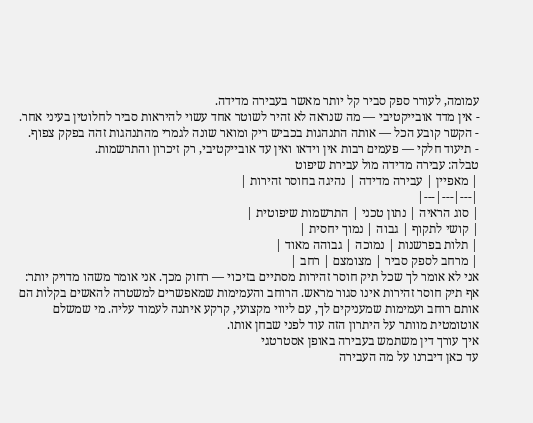עמומה, לעורר ספק סביר קל יותר מאשר בעבירה מדידה.
- אין מדד אובייקטיבי — מה שנראה לא זהיר לשוטר אחד עשוי להיראות סביר לחלוטין בעיני אחר.
- הקשר קובע הכל — אותה התנהגות בכביש ריק ומואר שונה לגמרי מהתנהגות זהה בפקק צפוף.
- תיעוד חלקי — פעמים רבות אין וידאו ואין עד אובייקטיבי, רק זיכרון והתרשמות.
טבלה: עבירה מדידה מול עבירת שיפוט
| מאפיין | עבירה מדידה | נהיגה בחוסר זהירות |
|---|---|---|
| סוג הראיה | נתון טכני | התרשמות שיפוטית |
| קושי לתקוף | גבוה | נמוך יחסית |
| תלות בפרשנות | נמוכה | גבוהה מאוד |
| מרחב לספק סביר | מצומצם | רחב |
אני לא אומר לך שכל תיק חוסר זהירות מסתיים בזיכוי — רחוק מכך. אני אומר משהו מדויק יותר: אף תיק חוסר זהירות אינו סגור מראש. הרוחב והעמימות שמאפשרים למשטרה להאשים בקלות הם אותם רוחב ועמימות שמעניקים לך, עם ליווי מקצועי, קרקע איתנה לעמוד עליה. מי שמשלם אוטומטית מוותר על היתרון הזה עוד לפני שבחן אותו.
איך עורך דין משתמש בעבירה באופן אסטרטגי
עד כאן דיברנו על מה העבירה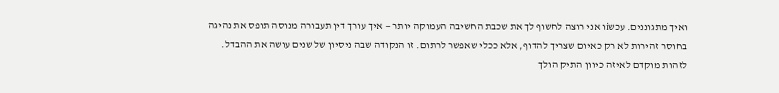ואיך מתגוננים. עכשiו אני רוצה לחשוף לך את שכבת החשיבה העמוקה יותר — איך עורך דין תעבורה מנוסה תופס את נהיגה בחוסר זהירות לא רק כאיום שצריך להדוף, אלא ככלי שאפשר לרתום. זו הנקודה שבה ניסיון של שנים עושה את ההבדל.
לזהות מוקדם לאיזה כיוון התיק הולך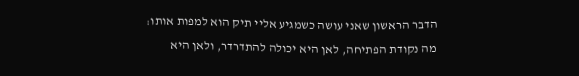הדבר הראשון שאני עושה כשמגיע אליי תיק הוא למפות אותו: מה נקודת הפתיחה, לאן היא יכולה להתדרדר, ולאן היא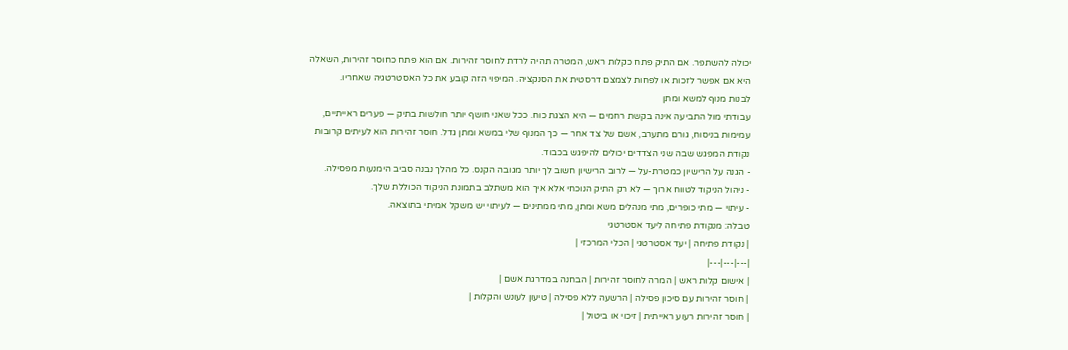יכולה להשתפר. אם התיק פתח כקלות ראש, המטרה תהיה לרדת לחוסר זהירות. אם הוא פתח כחוסר זהירות, השאלה היא אם אפשר לזכות או לפחות לצמצם דרסטית את הסנקציה. המיפוי הזה קובע את כל האסטרטגיה שאחריו.
לבנות מנוף למשא ומתן
עבודתי מול התביעה אינה בקשת רחמים — היא הצגת כוח. ככל שאני חושף יותר חולשות בתיק — פערים ראייתיים, עמימות בניסוח, גורם מתערב, אשם של צד אחר — כך המנוף שלי במשא ומתן גדל. חוסר זהירות הוא לעיתים קרובות נקודת המפגש שבה שני הצדדים יכולים להיפגש בכבוד.
- הגנה על הרישיון כמטרת-על — לרוב הרישיון חשוב לך יותר מגובה הקנס. כל מהלך נבנה סביב הימנעות מפסילה.
- ניהול הניקוד לטווח ארוך — לא רק התיק הנוכחי אלא איך הוא משתלב בתמונת הניקוד הכוללת שלך.
- עיתוי — מתי כופרים, מתי מנהלים משא ומתן, מתי ממתינים — לעיתוי יש משקל אמיתי בתוצאה.
טבלה: מנקודת פתיחה ליעד אסטרטגי
| נקודת פתיחה | יעד אסטרטגי | הכלי המרכזי |
|---|---|---|
| אישום קלות ראש | המרה לחוסר זהירות | הבחנה במדרגת אשם |
| חוסר זהירות עם סיכון פסילה | הרשעה ללא פסילה | טיעון לעונש והקלות |
| חוסר זהירות רעוע ראייתית | זיכוי או ביטול |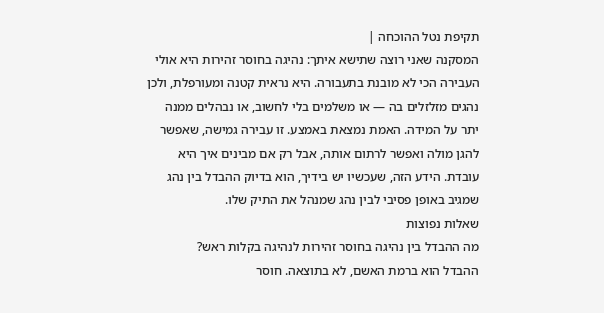תקיפת נטל ההוכחה |
המסקנה שאני רוצה שתישא איתך: נהיגה בחוסר זהירות היא אולי העבירה הכי לא מובנת בתעבורה. היא נראית קטנה ומעורפלת, ולכן נהגים מזלזלים בה — או משלמים בלי לחשוב, או נבהלים ממנה יתר על המידה. האמת נמצאת באמצע. זו עבירה גמישה, שאפשר להגן מולה ואפשר לרתום אותה, אבל רק אם מבינים איך היא עובדת. הידע הזה, שעכשיו יש בידיך, הוא בדיוק ההבדל בין נהג שמגיב באופן פסיבי לבין נהג שמנהל את התיק שלו.
שאלות נפוצות
מה ההבדל בין נהיגה בחוסר זהירות לנהיגה בקלות ראש?
ההבדל הוא ברמת האשם, לא בתוצאה. חוסר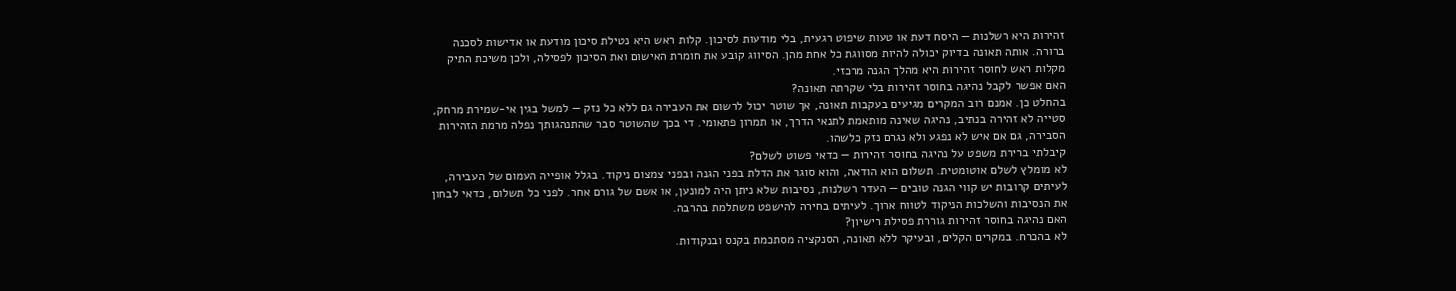זהירות היא רשלנות — היסח דעת או טעות שיפוט רגעית, בלי מודעות לסיכון. קלות ראש היא נטילת סיכון מודעת או אדישות לסכנה ברורה. אותה תאונה בדיוק יכולה להיות מסווגת כל אחת מהן. הסיווג קובע את חומרת האישום ואת הסיכון לפסילה, ולכן משיכת התיק מקלות ראש לחוסר זהירות היא מהלך הגנה מרכזי.
האם אפשר לקבל נהיגה בחוסר זהירות בלי שקרתה תאונה?
בהחלט כן. אמנם רוב המקרים מגיעים בעקבות תאונה, אך שוטר יכול לרשום את העבירה גם ללא כל נזק — למשל בגין אי-שמירת מרחק, סטייה לא זהירה בנתיב, נהיגה שאינה מותאמת לתנאי הדרך, או תמרון פתאומי. די בכך שהשוטר סבר שהתנהגותך נפלה מרמת הזהירות הסבירה, גם אם איש לא נפגע ולא נגרם נזק כלשהו.
קיבלתי ברירת משפט על נהיגה בחוסר זהירות — כדאי פשוט לשלם?
לא מומלץ לשלם אוטומטית. תשלום הוא הודאה, והוא סוגר את הדלת בפני הגנה ובפני צמצום ניקוד. בגלל אופייה העמום של העבירה, לעיתים קרובות יש קווי הגנה טובים — העדר רשלנות, נסיבות שלא ניתן היה למונען, או אשם של גורם אחר. לפני כל תשלום, כדאי לבחון את הנסיבות והשלכות הניקוד לטווח ארוך. לעיתים בחירה להישפט משתלמת בהרבה.
האם נהיגה בחוסר זהירות גוררת פסילת רישיון?
לא בהכרח. במקרים הקלים, ובעיקר ללא תאונה, הסנקציה מסתכמת בקנס ובנקודות.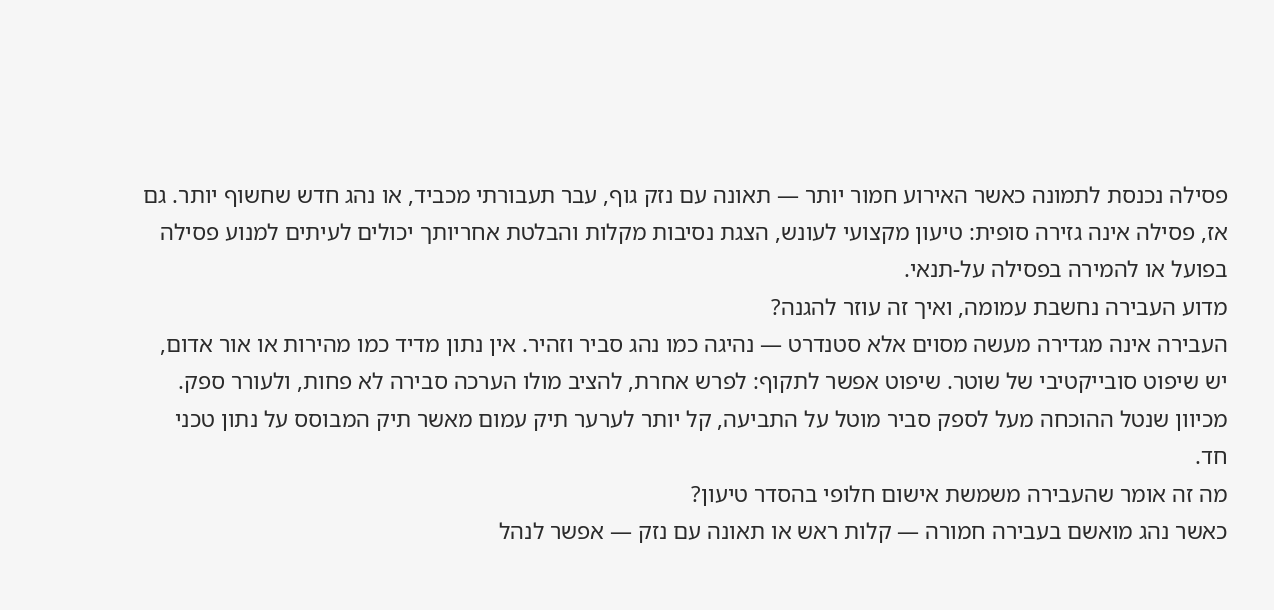פסילה נכנסת לתמונה כאשר האירוע חמור יותר — תאונה עם נזק גוף, עבר תעבורתי מכביד, או נהג חדש שחשוף יותר. גם אז, פסילה אינה גזירה סופית: טיעון מקצועי לעונש, הצגת נסיבות מקלות והבלטת אחריותך יכולים לעיתים למנוע פסילה בפועל או להמירה בפסילה על-תנאי.
מדוע העבירה נחשבת עמומה, ואיך זה עוזר להגנה?
העבירה אינה מגדירה מעשה מסוים אלא סטנדרט — נהיגה כמו נהג סביר וזהיר. אין נתון מדיד כמו מהירות או אור אדום, יש שיפוט סובייקטיבי של שוטר. שיפוט אפשר לתקוף: לפרש אחרת, להציב מולו הערכה סבירה לא פחות, ולעורר ספק. מכיוון שנטל ההוכחה מעל לספק סביר מוטל על התביעה, קל יותר לערער תיק עמום מאשר תיק המבוסס על נתון טכני חד.
מה זה אומר שהעבירה משמשת אישום חלופי בהסדר טיעון?
כאשר נהג מואשם בעבירה חמורה — קלות ראש או תאונה עם נזק — אפשר לנהל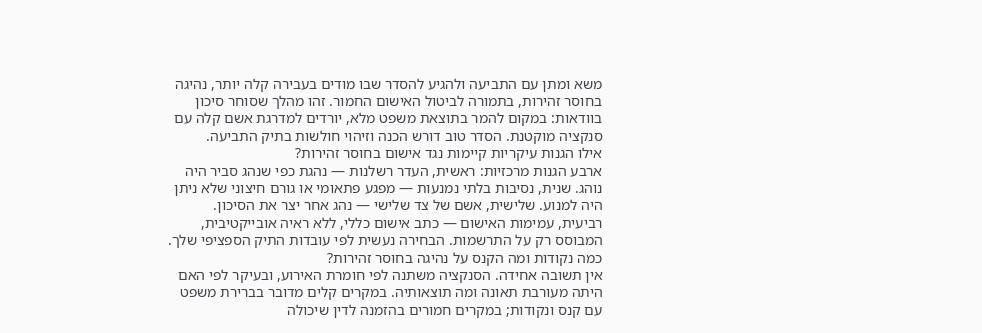משא ומתן עם התביעה ולהגיע להסדר שבו מודים בעבירה קלה יותר, נהיגה בחוסר זהירות, בתמורה לביטול האישום החמור. זהו מהלך שסוחר סיכון בוודאות: במקום להמר בתוצאת משפט מלא, יורדים למדרגת אשם קלה עם סנקציה מוקטנת. הסדר טוב דורש הכנה וזיהוי חולשות בתיק התביעה.
אילו הגנות עיקריות קיימות נגד אישום בחוסר זהירות?
ארבע הגנות מרכזיות: ראשית, העדר רשלנות — נהגת כפי שנהג סביר היה נוהג. שנית, נסיבות בלתי נמנעות — מפגע פתאומי או גורם חיצוני שלא ניתן היה למנוע. שלישית, אשם של צד שלישי — נהג אחר יצר את הסיכון. רביעית, עמימות האישום — כתב אישום כללי, ללא ראיה אובייקטיבית, המבוסס רק על התרשמות. הבחירה נעשית לפי עובדות התיק הספציפי שלך.
כמה נקודות ומה הקנס על נהיגה בחוסר זהירות?
אין תשובה אחידה. הסנקציה משתנה לפי חומרת האירוע, ובעיקר לפי האם היתה מעורבת תאונה ומה תוצאותיה. במקרים קלים מדובר בברירת משפט עם קנס ונקודות; במקרים חמורים בהזמנה לדין שיכולה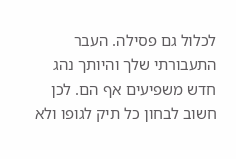לכלול גם פסילה. העבר התעבורתי שלך והיותך נהג חדש משפיעים אף הם. לכן חשוב לבחון כל תיק לגופו ולא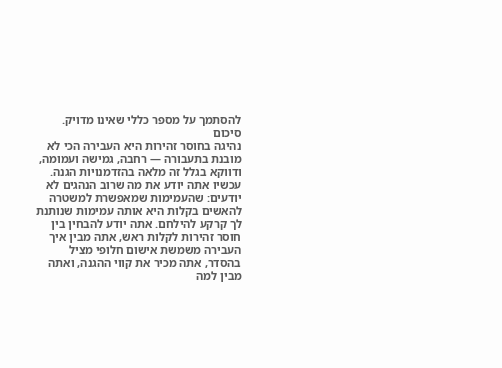להסתמך על מספר כללי שאינו מדויק.
סיכום
נהיגה בחוסר זהירות היא העבירה הכי לא מובנת בתעבורה — רחבה, גמישה ועמומה, ודווקא בגלל זה מלאה בהזדמנויות הגנה. עכשיו אתה יודע את מה שרוב הנהגים לא יודעים: שהעמימות שמאפשרת למשטרה להאשים בקלות היא אותה עמימות שנותנת לך קרקע להילחם. אתה יודע להבחין בין חוסר זהירות לקלות ראש, אתה מבין איך העבירה משמשת אישום חלופי מציל בהסדר, אתה מכיר את קווי ההגנה, ואתה מבין למה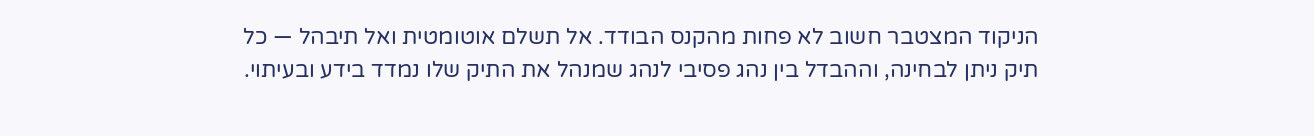הניקוד המצטבר חשוב לא פחות מהקנס הבודד. אל תשלם אוטומטית ואל תיבהל — כל תיק ניתן לבחינה, וההבדל בין נהג פסיבי לנהג שמנהל את התיק שלו נמדד בידע ובעיתוי.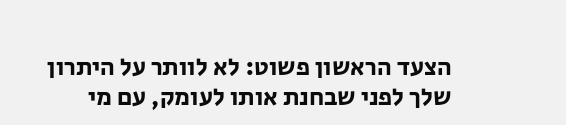הצעד הראשון פשוט: לא לוותר על היתרון שלך לפני שבחנת אותו לעומק, עם מי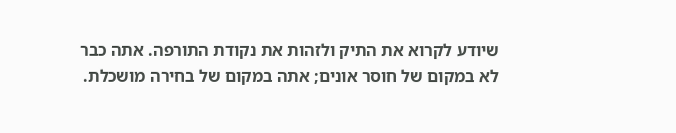שיודע לקרוא את התיק ולזהות את נקודת התורפה. אתה כבר לא במקום של חוסר אונים; אתה במקום של בחירה מושכלת.